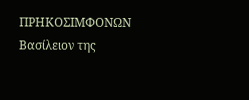ΠΡΗΚΟΣΙΜΦΟΝΩΝ
Βασίλειον της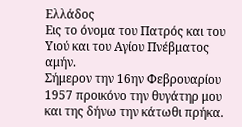Ελλάδος
Εις το όνομα του Πατρός και του Υιού και του Αγίου Πνέβματος αμήν.
Σήμερον την 16ην Φεβρουαρίου 1957 προικόνο την θυγάτηρ μου και της δήνω την κάτωθι πρήκα.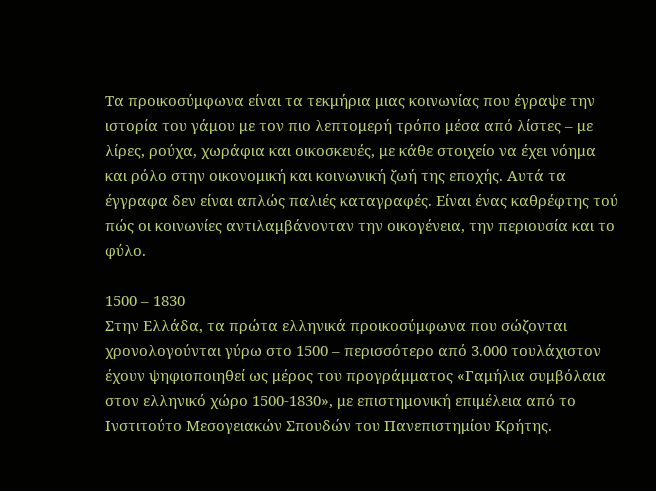Τα προικοσύμφωνα είναι τα τεκμήρια μιας κοινωνίας που έγραψε την ιστορία του γάμου με τον πιο λεπτομερή τρόπο μέσα από λίστες – με λίρες, ρούχα, χωράφια και οικοσκευές, με κάθε στοιχείο να έχει νόημα και ρόλο στην οικονομική και κοινωνική ζωή της εποχής. Αυτά τα έγγραφα δεν είναι απλώς παλιές καταγραφές. Είναι ένας καθρέφτης τού πώς οι κοινωνίες αντιλαμβάνονταν την οικογένεια, την περιουσία και το φύλο.

1500 – 1830
Στην Ελλάδα, τα πρώτα ελληνικά προικοσύμφωνα που σώζονται χρονολογούνται γύρω στο 1500 – περισσότερο από 3.000 τουλάχιστον έχουν ψηφιοποιηθεί ως μέρος του προγράμματος «Γαμήλια συμβόλαια στον ελληνικό χώρο 1500-1830», με επιστημονική επιμέλεια από το Ινστιτούτο Μεσογειακών Σπουδών του Πανεπιστημίου Κρήτης.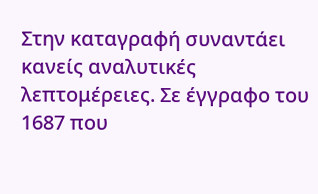Στην καταγραφή συναντάει κανείς αναλυτικές λεπτομέρειες. Σε έγγραφο του 1687 που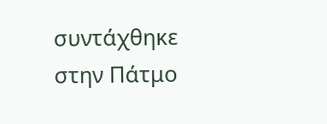συντάχθηκε στην Πάτμο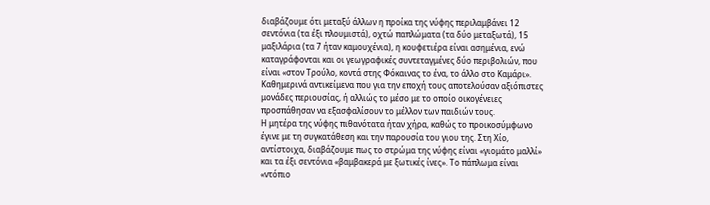διαβάζουμε ότι μεταξύ άλλων η προίκα της νύφης περιλαμβάνει 12 σεντόνια (τα έξι πλουμιστά), οχτώ παπλώματα (τα δύο μεταξωτά), 15 μαξιλάρια (τα 7 ήταν καμουχένια), η κουφετιέρα είναι ασημένια, ενώ καταγράφονται και οι γεωγραφικές συντεταγμένες δύο περιβολιών, που είναι «στον Τρούλο, κοντά στης Φόκαινας το ένα, το άλλο στο Καμάρι».
Καθημερινά αντικείμενα που για την εποχή τους αποτελούσαν αξιόπιστες μονάδες περιουσίας, ή αλλιώς το μέσο με το οποίο οικογένειες προσπάθησαν να εξασφαλίσουν το μέλλον των παιδιών τους.
Η μητέρα της νύφης πιθανότατα ήταν χήρα, καθώς το προικοσύμφωνο έγινε με τη συγκατάθεση και την παρουσία του γιου της. Στη Χίο, αντίστοιχα, διαβάζουμε πως το στρώμα της νύφης είναι «γιομάτο μαλλί» και τα έξι σεντόνια «βαμβακερά με ξωτικές ίνες». Το πάπλωμα είναι «ντόπιο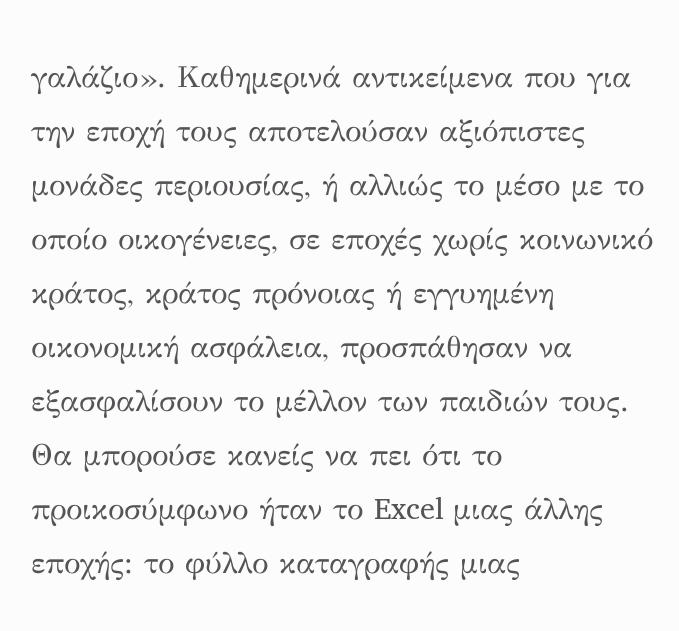γαλάζιο». Καθημερινά αντικείμενα που για την εποχή τους αποτελούσαν αξιόπιστες μονάδες περιουσίας, ή αλλιώς το μέσο με το οποίο οικογένειες, σε εποχές χωρίς κοινωνικό κράτος, κράτος πρόνοιας ή εγγυημένη οικονομική ασφάλεια, προσπάθησαν να εξασφαλίσουν το μέλλον των παιδιών τους. Θα μπορούσε κανείς να πει ότι το προικοσύμφωνο ήταν το Excel μιας άλλης εποχής: το φύλλο καταγραφής μιας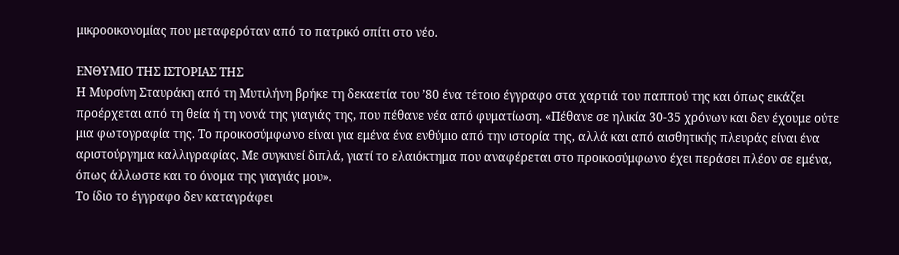μικροοικονομίας που μεταφερόταν από το πατρικό σπίτι στο νέο.

ΕΝΘΥΜΙΟ ΤΗΣ ΙΣΤΟΡΙΑΣ ΤΗΣ
Η Μυρσίνη Σταυράκη από τη Μυτιλήνη βρήκε τη δεκαετία του ’80 ένα τέτοιο έγγραφο στα χαρτιά του παππού της και όπως εικάζει προέρχεται από τη θεία ή τη νονά της γιαγιάς της, που πέθανε νέα από φυματίωση. «Πέθανε σε ηλικία 30-35 χρόνων και δεν έχουμε ούτε μια φωτογραφία της. Το προικοσύμφωνο είναι για εμένα ένα ενθύμιο από την ιστορία της, αλλά και από αισθητικής πλευράς είναι ένα αριστούργημα καλλιγραφίας. Με συγκινεί διπλά, γιατί το ελαιόκτημα που αναφέρεται στο προικοσύμφωνο έχει περάσει πλέον σε εμένα, όπως άλλωστε και το όνομα της γιαγιάς μου».
Το ίδιο το έγγραφο δεν καταγράφει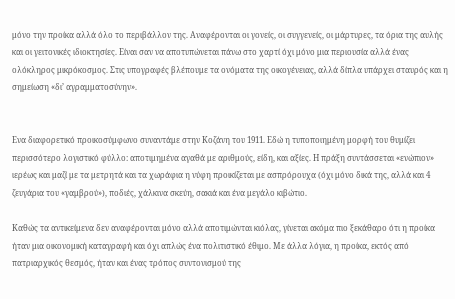μόνο την προίκα αλλά όλο το περιβάλλον της. Αναφέρονται οι γονείς, οι συγγενείς, οι μάρτυρες, τα όρια της αυλής και οι γειτονικές ιδιοκτησίες. Είναι σαν να αποτυπώνεται πάνω στο χαρτί όχι μόνο μια περιουσία αλλά ένας ολόκληρος μικρόκοσμος. Στις υπογραφές βλέπουμε τα ονόματα της οικογένειας, αλλά δίπλα υπάρχει σταυρός και η σημείωση «δι’ αγραμματοσύνην».


Ενα διαφορετικό προικοσύμφωνο συναντάμε στην Κοζάνη του 1911. Εδώ η τυποποιημένη μορφή του θυμίζει περισσότερο λογιστικό φύλλο: αποτιμημένα αγαθά με αριθμούς, είδη, και αξίες. Η πράξη συντάσσεται «ενώπιον» ιερέως και μαζί με τα μετρητά και τα χωράφια η νύφη προικίζεται με ασπρόρουχα (όχι μόνο δικά της, αλλά και 4 ζευγάρια του «γαμβρού»), ποδιές, χάλκινα σκεύη, σακιά και ένα μεγάλο κιβώτιο.

Καθώς τα αντικείμενα δεν αναφέρονται μόνο αλλά αποτιμώνται κιόλας, γίνεται ακόμα πιο ξεκάθαρο ότι η προίκα ήταν μια οικονομική καταγραφή και όχι απλώς ένα πολιτιστικό έθιμο. Με άλλα λόγια, η προίκα, εκτός από πατριαρχικός θεσμός, ήταν και ένας τρόπος συντονισμού της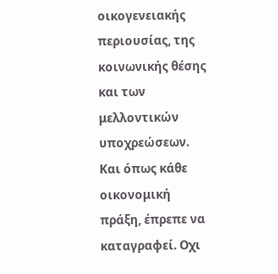οικογενειακής περιουσίας, της κοινωνικής θέσης και των μελλοντικών υποχρεώσεων. Και όπως κάθε οικονομική πράξη, έπρεπε να καταγραφεί. Οχι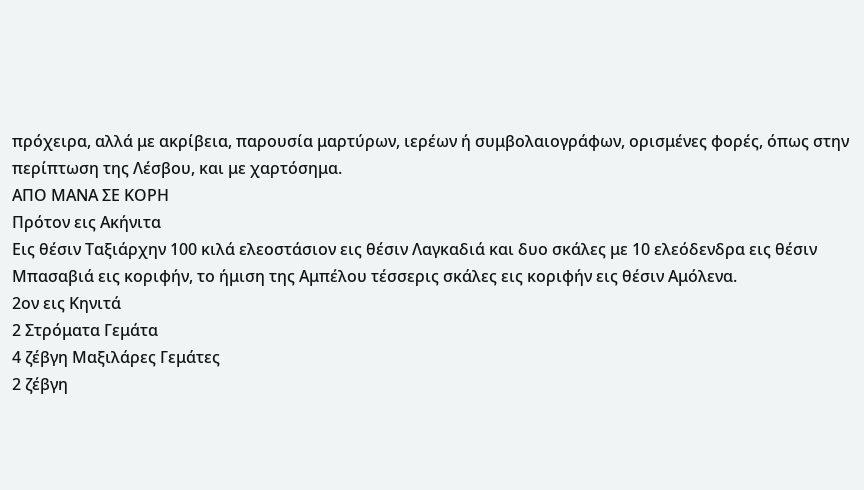πρόχειρα, αλλά με ακρίβεια, παρουσία μαρτύρων, ιερέων ή συμβολαιογράφων, ορισμένες φορές, όπως στην περίπτωση της Λέσβου, και με χαρτόσημα.
ΑΠΟ ΜΑΝΑ ΣΕ ΚΟΡΗ
Πρότον εις Ακήνιτα
Εις θέσιν Ταξιάρχην 100 κιλά ελεοστάσιον εις θέσιν Λαγκαδιά και δυο σκάλες με 10 ελεόδενδρα εις θέσιν Μπασαβιά εις κοριφήν, το ήμιση της Αμπέλου τέσσερις σκάλες εις κοριφήν εις θέσιν Αμόλενα.
2ον εις Κηνιτά
2 Στρόματα Γεμάτα
4 ζέβγη Μαξιλάρες Γεμάτες
2 ζέβγη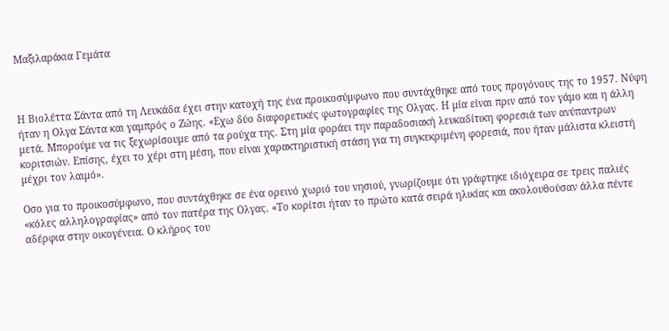Μαξιλαράκια Γεμάτα



Η Βιολέττα Σάντα από τη Λευκάδα έχει στην κατοχή της ένα προικοσύμφωνο που συντάχθηκε από τους προγόνους της το 1957. Νύφη ήταν η Ολγα Σάντα και γαμπρός ο Ζώης. «Εχω δύο διαφορετικές φωτογραφίες της Ολγας. Η μία είναι πριν από τον γάμο και η άλλη μετά. Μπορούμε να τις ξεχωρίσουμε από τα ρούχα της. Στη μία φοράει την παραδοσιακή λευκαδίτικη φορεσιά των ανύπαντρων κοριτσιών. Επίσης, έχει το χέρι στη μέση, που είναι χαρακτηριστική στάση για τη συγκεκριμένη φορεσιά, που ήταν μάλιστα κλειστή μέχρι τον λαιμό».

Οσο για το προικοσύμφωνο, που συντάχθηκε σε ένα ορεινό χωριό του νησιού, γνωρίζουμε ότι γράφτηκε ιδιόχειρα σε τρεις παλιές «κόλες αλληλογραφίας» από τον πατέρα της Ολγας. «Το κορίτσι ήταν το πρώτο κατά σειρά ηλικίας και ακολουθούσαν άλλα πέντε αδέρφια στην οικογένεια. Ο κλήρος του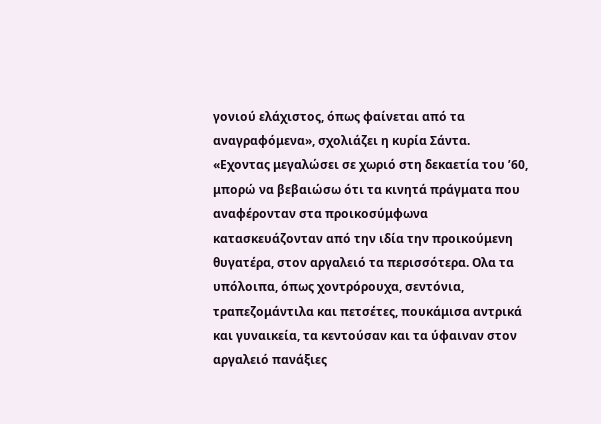γονιού ελάχιστος, όπως φαίνεται από τα αναγραφόμενα», σχολιάζει η κυρία Σάντα. «Εχοντας μεγαλώσει σε χωριό στη δεκαετία του ’60, μπορώ να βεβαιώσω ότι τα κινητά πράγματα που αναφέρονταν στα προικοσύμφωνα κατασκευάζονταν από την ιδία την προικούμενη θυγατέρα, στον αργαλειό τα περισσότερα. Ολα τα υπόλοιπα, όπως χοντρόρουχα, σεντόνια, τραπεζομάντιλα και πετσέτες, πουκάμισα αντρικά και γυναικεία, τα κεντούσαν και τα ύφαιναν στον αργαλειό πανάξιες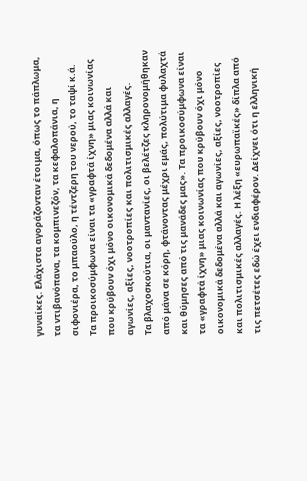γυναίκες. Ελάχιστα αγοράζονταν έτοιμα, όπως το πάπλωμα, τα ντιβανόπανα, τα κομπινεζόν, τα κεφαλοπάνια, η σιφονιέρα, το μπαούλο, η τέντζερη του νερού, το ταψί κ.ά.
Τα προικοσύμφωνα είναι τα «γραφτά ίχνη» μιας κοινωνίας που κρύβουν όχι μόνο οικονομικά δεδομένα αλλά και αγωνίες, αξίες, νοοτροπίες και πολιτισμικές αλλαγές.
Τα βλαχοσκούτια, οι μαντανίες, οι βελέτζες κληρονομήθηκαν από μάνα σε κόρη, φτάνοντας μέχρι εμάς, πολύτιμα φυλαχτά και θύμησες από τις μανάδες μας». Τα προικοσύμφωνα είναι τα «γραφτά ίχνη» μιας κοινωνίας που κρύβουν όχι μόνο οικονομικά δεδομένα αλλά και αγωνίες, αξίες, νοοτροπίες και πολιτισμικές αλλαγές. Η λέξη «ευρωπαϊκές» δίπλα από τις πετσέτες εδώ έχει ενδιαφέρον. Δείχνει ότι η ελληνική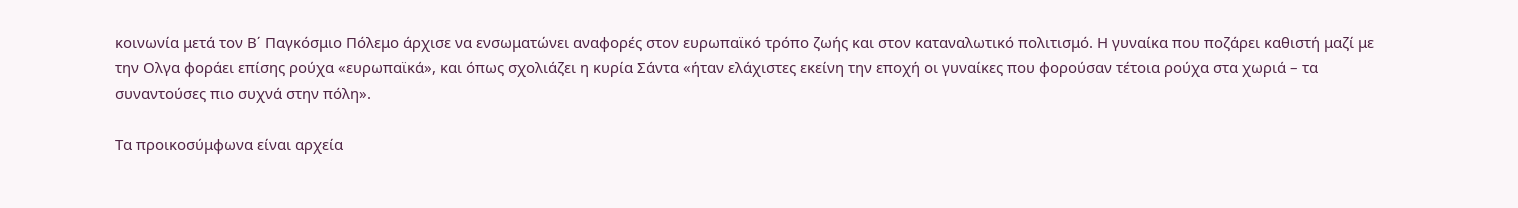κοινωνία μετά τον Β΄ Παγκόσμιο Πόλεμο άρχισε να ενσωματώνει αναφορές στον ευρωπαϊκό τρόπο ζωής και στον καταναλωτικό πολιτισμό. Η γυναίκα που ποζάρει καθιστή μαζί με την Ολγα φοράει επίσης ρούχα «ευρωπαϊκά», και όπως σχολιάζει η κυρία Σάντα «ήταν ελάχιστες εκείνη την εποχή οι γυναίκες που φορούσαν τέτοια ρούχα στα χωριά – τα συναντούσες πιο συχνά στην πόλη».

Τα προικοσύμφωνα είναι αρχεία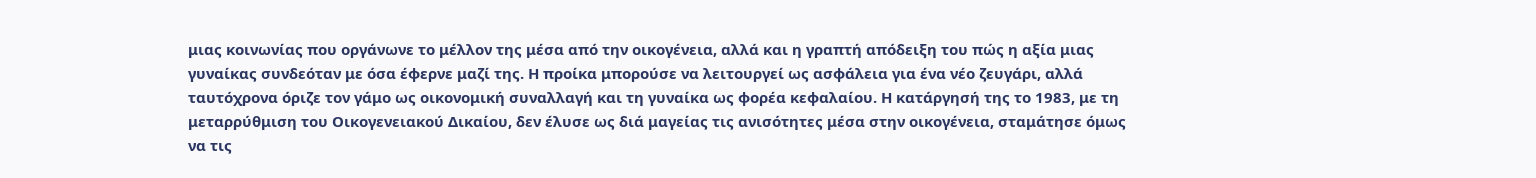μιας κοινωνίας που οργάνωνε το μέλλον της μέσα από την οικογένεια, αλλά και η γραπτή απόδειξη του πώς η αξία μιας γυναίκας συνδεόταν με όσα έφερνε μαζί της. Η προίκα μπορούσε να λειτουργεί ως ασφάλεια για ένα νέο ζευγάρι, αλλά ταυτόχρονα όριζε τον γάμο ως οικονομική συναλλαγή και τη γυναίκα ως φορέα κεφαλαίου. Η κατάργησή της το 1983, με τη μεταρρύθμιση του Οικογενειακού Δικαίου, δεν έλυσε ως διά μαγείας τις ανισότητες μέσα στην οικογένεια, σταμάτησε όμως να τις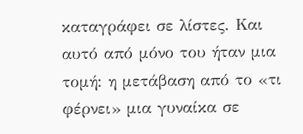καταγράφει σε λίστες. Και αυτό από μόνο του ήταν μια τομή: η μετάβαση από το «τι φέρνει» μια γυναίκα σε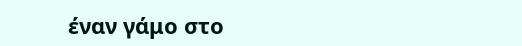έναν γάμο στο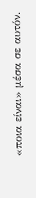«ποια είναι» μέσα σε αυτόν.